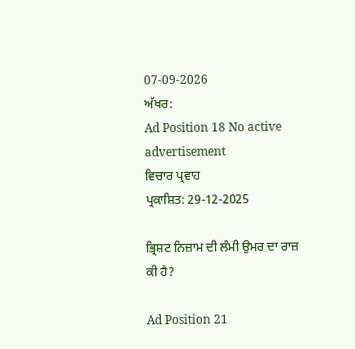07-09-2026
ਅੱਖਰ:
Ad Position 18 No active advertisement
ਵਿਚਾਰ ਪ੍ਰਵਾਹ
ਪ੍ਰਕਾਸ਼ਿਤ: 29-12-2025

ਭ੍ਰਿਸ਼ਟ ਨਿਜ਼ਾਮ ਦੀ ਲੰਮੀ ਉਮਰ ਦਾ ਰਾਜ਼ ਕੀ ਹੈ?

Ad Position 21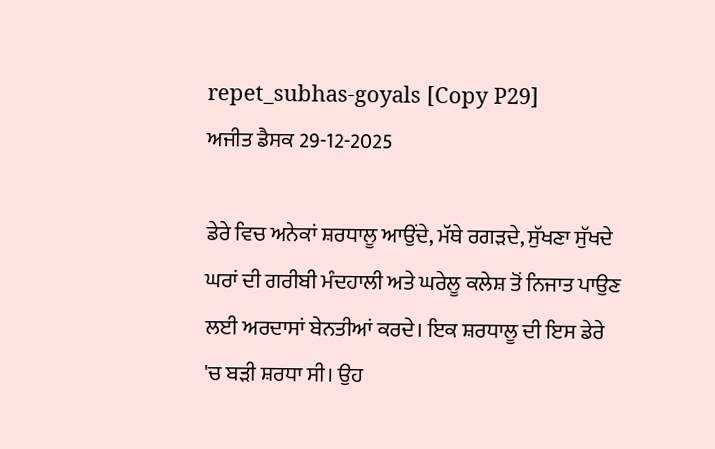repet_subhas-goyals [Copy P29]
ਅਜੀਤ ਡੈਸਕ 29-12-2025

ਡੇਰੇ ਵਿਚ ਅਨੇਕਾਂ ਸ਼ਰਧਾਲੂ ਆਉਂਦੇ, ਮੱਥੇ ਰਗੜਦੇ, ਸੁੱਖਣਾ ਸੁੱਖਦੇ ਘਰਾਂ ਦੀ ਗਰੀਬੀ ਮੰਦਹਾਲੀ ਅਤੇ ਘਰੇਲੂ ਕਲੇਸ਼ ਤੋਂ ਨਿਜਾਤ ਪਾਉਣ ਲਈ ਅਰਦਾਸਾਂ ਬੇਨਤੀਆਂ ਕਰਦੇ। ਇਕ ਸ਼ਰਧਾਲੂ ਦੀ ਇਸ ਡੇਰੇ 'ਚ ਬੜੀ ਸ਼ਰਧਾ ਸੀ। ਉਹ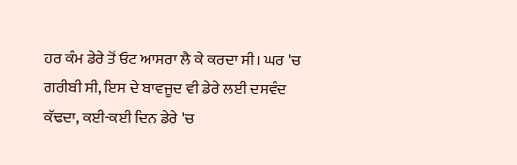ਹਰ ਕੰਮ ਡੇਰੇ ਤੋਂ ਓਟ ਆਸਰਾ ਲੈ ਕੇ ਕਰਦਾ ਸੀ। ਘਰ 'ਚ ਗਰੀਬੀ ਸੀ, ਇਸ ਦੇ ਬਾਵਜੂਦ ਵੀ ਡੇਰੇ ਲਈ ਦਸਵੰਦ ਕੱਢਦਾ, ਕਈ-ਕਈ ਦਿਨ ਡੇਰੇ 'ਚ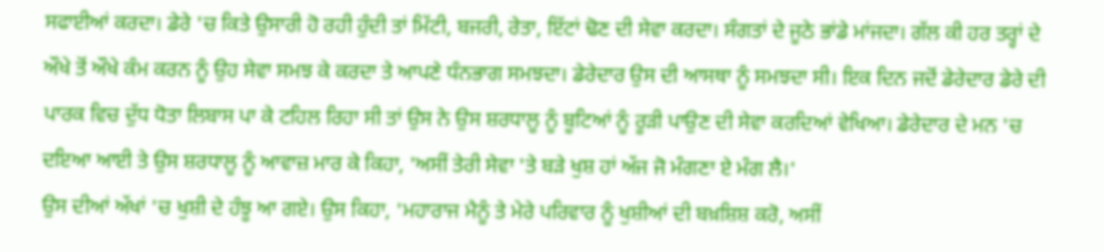ਸਫਾਈਆਂ ਕਰਦਾ। ਡੇਰੇ 'ਚ ਕਿਤੇ ਉਸਾਰੀ ਹੋ ਰਹੀ ਹੁੰਦੀ ਤਾਂ ਮਿੱਟੀ, ਬਜਰੀ, ਰੇਤਾ, ਇੱਟਾਂ ਢੋਣ ਦੀ ਸੇਵਾ ਕਰਦਾ। ਸੰਗਤਾਂ ਦੇ ਜੂਠੇ ਭਾਂਡੇ ਮਾਂਜਦਾ। ਗੱਲ ਕੀ ਹਰ ਤਰ੍ਹਾਂ ਦੇ ਔਖੇ ਤੋਂ ਔਖੇ ਕੰਮ ਕਰਨ ਨੂੰ ਉਹ ਸੇਵਾ ਸਮਝ ਕੇ ਕਰਦਾ ਤੇ ਆਪਣੇ ਧੰਨਭਾਗ ਸਮਝਦਾ। ਡੇਰੇਦਾਰ ਉਸ ਦੀ ਆਸਥਾ ਨੂੰ ਸਮਝਦਾ ਸੀ। ਇਕ ਦਿਨ ਜਦੋਂ ਡੇਰੇਦਾਰ ਡੇਰੇ ਦੀ ਪਾਰਕ ਵਿਚ ਦੁੱਧ ਧੋਤਾ ਲਿਬਾਸ ਪਾ ਕੇ ਟਹਿਲ ਰਿਹਾ ਸੀ ਤਾਂ ਉਸ ਨੇ ਉਸ ਸ਼ਰਧਾਲੂ ਨੂੰ ਬੂਟਿਆਂ ਨੂੰ ਰੂੜੀ ਪਾਉਣ ਦੀ ਸੇਵਾ ਕਰਦਿਆਂ ਵੇਖਿਆ। ਡੇਰੇਦਾਰ ਦੇ ਮਨ 'ਚ ਦਇਆ ਆਈ ਤੇ ਉਸ ਸ਼ਰਧਾਲੂ ਨੂੰ ਆਵਾਜ਼ ਮਾਰ ਕੇ ਕਿਹਾ, 'ਅਸੀਂ ਤੇਰੀ ਸੇਵਾ 'ਤੇ ਬੜੇ ਖੁਸ਼ ਹਾਂ ਅੱਜ ਜੋ ਮੰਗਣਾ ਏ ਮੰਗ ਲੈ।'
ਉਸ ਦੀਆਂ ਅੱਖਾਂ 'ਚ ਖੁਸ਼ੀ ਦੇ ਹੰਝੂ ਆ ਗਏ। ਉਸ ਕਿਹਾ, 'ਮਹਾਰਾਜ ਮੈਨੂੰ ਤੇ ਮੇਰੇ ਪਰਿਵਾਰ ਨੂੰ ਖੁਸ਼ੀਆਂ ਦੀ ਬਖ਼ਸ਼ਿਸ਼ ਕਰੋ, ਅਸੀਂ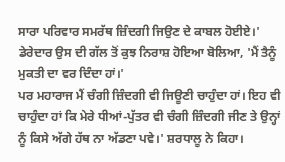ਸਾਰਾ ਪਰਿਵਾਰ ਸਮਰੱਥ ਜ਼ਿੰਦਗੀ ਜਿਉਣ ਦੇ ਕਾਬਲ ਹੋਈਏ।'
ਡੇਰੇਦਾਰ ਉਸ ਦੀ ਗੱਲ ਤੋਂ ਕੁਝ ਨਿਰਾਸ਼ ਹੋਇਆ ਬੋਲਿਆ, 'ਮੈਂ ਤੈਨੂੰ ਮੁਕਤੀ ਦਾ ਵਰ ਦਿੰਦਾ ਹਾਂ।'
ਪਰ ਮਹਾਰਾਜ ਮੈਂ ਚੰਗੀ ਜ਼ਿੰਦਗੀ ਵੀ ਜਿਊਣੀ ਚਾਹੁੰਦਾ ਹਾਂ। ਇਹ ਵੀ ਚਾਹੁੰਦਾ ਹਾਂ ਕਿ ਮੇਰੇ ਧੀਆਂ-ਪੁੱਤਰ ਵੀ ਚੰਗੀ ਜ਼ਿੰਦਗੀ ਜੀਣ ਤੇ ਉਨ੍ਹਾਂ ਨੂੰ ਕਿਸੇ ਅੱਗੇ ਹੱਥ ਨਾ ਅੱਡਣਾ ਪਵੇ।' ਸ਼ਰਧਾਲੂ ਨੇ ਕਿਹਾ।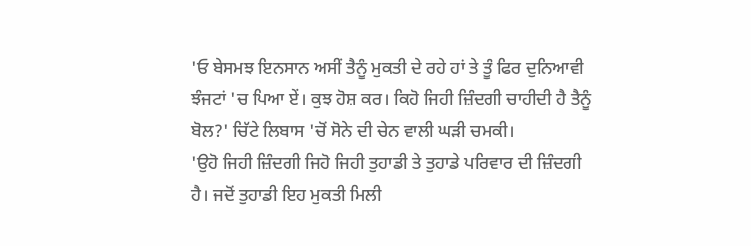'ਓ ਬੇਸਮਝ ਇਨਸਾਨ ਅਸੀਂ ਤੈਨੂੰ ਮੁਕਤੀ ਦੇ ਰਹੇ ਹਾਂ ਤੇ ਤੂੰ ਫਿਰ ਦੁਨਿਆਵੀ ਝੰਜਟਾਂ 'ਚ ਪਿਆ ਏਂ। ਕੁਝ ਹੋਸ਼ ਕਰ। ਕਿਹੋ ਜਿਹੀ ਜ਼ਿੰਦਗੀ ਚਾਹੀਦੀ ਹੈ ਤੈਨੂੰ ਬੋਲ?' ਚਿੱਟੇ ਲਿਬਾਸ 'ਚੋਂ ਸੋਨੇ ਦੀ ਚੇਨ ਵਾਲੀ ਘੜੀ ਚਮਕੀ।
'ਉਹੋ ਜਿਹੀ ਜ਼ਿੰਦਗੀ ਜਿਹੋ ਜਿਹੀ ਤੁਹਾਡੀ ਤੇ ਤੁਹਾਡੇ ਪਰਿਵਾਰ ਦੀ ਜ਼ਿੰਦਗੀ ਹੈ। ਜਦੋਂ ਤੁਹਾਡੀ ਇਹ ਮੁਕਤੀ ਮਿਲੀ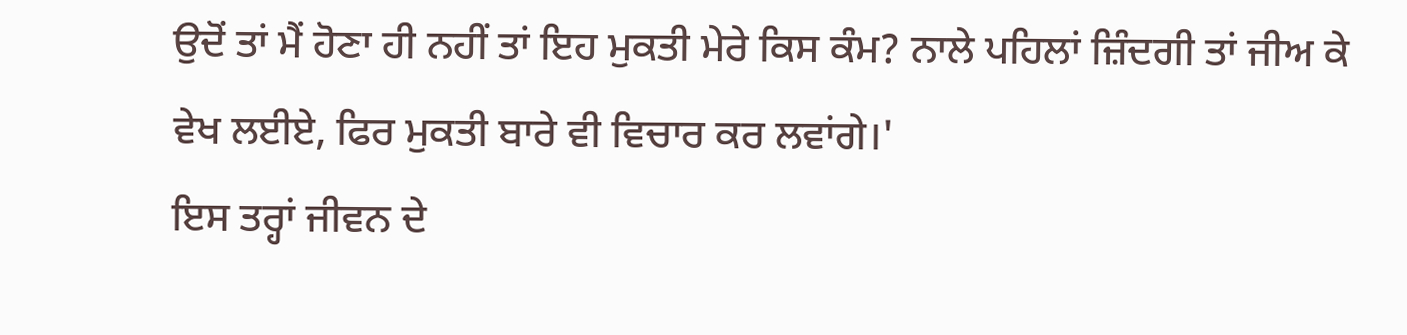ਉਦੋਂ ਤਾਂ ਮੈਂ ਹੋਣਾ ਹੀ ਨਹੀਂ ਤਾਂ ਇਹ ਮੁਕਤੀ ਮੇਰੇ ਕਿਸ ਕੰਮ? ਨਾਲੇ ਪਹਿਲਾਂ ਜ਼ਿੰਦਗੀ ਤਾਂ ਜੀਅ ਕੇ ਵੇਖ ਲਈਏ, ਫਿਰ ਮੁਕਤੀ ਬਾਰੇ ਵੀ ਵਿਚਾਰ ਕਰ ਲਵਾਂਗੇ।'
ਇਸ ਤਰ੍ਹਾਂ ਜੀਵਨ ਦੇ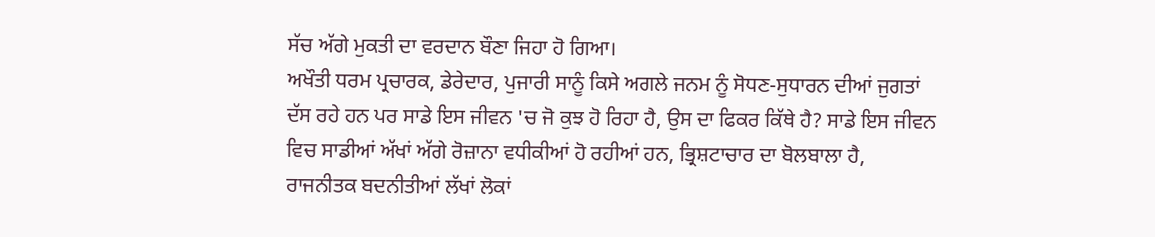ਸੱਚ ਅੱਗੇ ਮੁਕਤੀ ਦਾ ਵਰਦਾਨ ਬੌਣਾ ਜਿਹਾ ਹੋ ਗਿਆ।
ਅਖੌਤੀ ਧਰਮ ਪ੍ਰਚਾਰਕ, ਡੇਰੇਦਾਰ, ਪੁਜਾਰੀ ਸਾਨੂੰ ਕਿਸੇ ਅਗਲੇ ਜਨਮ ਨੂੰ ਸੋਧਣ-ਸੁਧਾਰਨ ਦੀਆਂ ਜੁਗਤਾਂ ਦੱਸ ਰਹੇ ਹਨ ਪਰ ਸਾਡੇ ਇਸ ਜੀਵਨ 'ਚ ਜੋ ਕੁਝ ਹੋ ਰਿਹਾ ਹੈ, ਉਸ ਦਾ ਫਿਕਰ ਕਿੱਥੇ ਹੈ? ਸਾਡੇ ਇਸ ਜੀਵਨ ਵਿਚ ਸਾਡੀਆਂ ਅੱਖਾਂ ਅੱਗੇ ਰੋਜ਼ਾਨਾ ਵਧੀਕੀਆਂ ਹੋ ਰਹੀਆਂ ਹਨ, ਭ੍ਰਿਸ਼ਟਾਚਾਰ ਦਾ ਬੋਲਬਾਲਾ ਹੈ, ਰਾਜਨੀਤਕ ਬਦਨੀਤੀਆਂ ਲੱਖਾਂ ਲੋਕਾਂ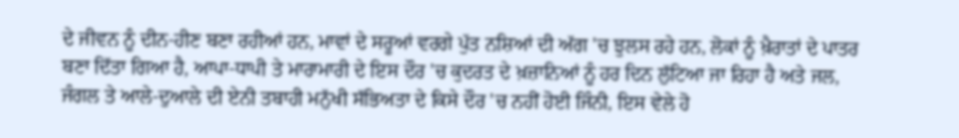ਦੇ ਜੀਵਨ ਨੂੰ ਦੀਨ-ਹੀਣ ਬਣਾ ਰਹੀਆਂ ਹਨ, ਮਾਵਾਂ ਦੇ ਸਰੂਆਂ ਵਰਗੇ ਪੁੱਤ ਨਸ਼ਿਆਂ ਦੀ ਅੱਗ 'ਚ ਝੁਲਸ ਰਹੇ ਹਨ, ਲੋਕਾਂ ਨੂੰ ਖ਼ੈਰਾਤਾਂ ਦੇ ਪਾਤਰ ਬਣਾ ਦਿੱਤਾ ਗਿਆ ਹੈ, ਆਪਾ-ਧਾਪੀ ਤੇ ਮਾਰਾਮਾਰੀ ਦੇ ਇਸ ਦੌਰ 'ਚ ਕੁਦਰਤ ਦੇ ਖ਼ਜ਼ਾਨਿਆਂ ਨੂੰ ਹਰ ਦਿਨ ਲੁੱਟਿਆ ਜਾ ਰਿਹਾ ਹੈ ਅਤੇ ਜਲ, ਜੰਗਲ ਤੇ ਆਲੇ-ਦੁਆਲੇ ਦੀ ਏਨੀ ਤਬਾਹੀ ਮਨੁੱਖੀ ਸੱਭਿਅਤਾ ਦੇ ਕਿਸੇ ਦੌਰ 'ਚ ਨਹੀਂ ਹੋਈ ਜਿੰਨੀ, ਇਸ ਵੇਲੇ ਹੋ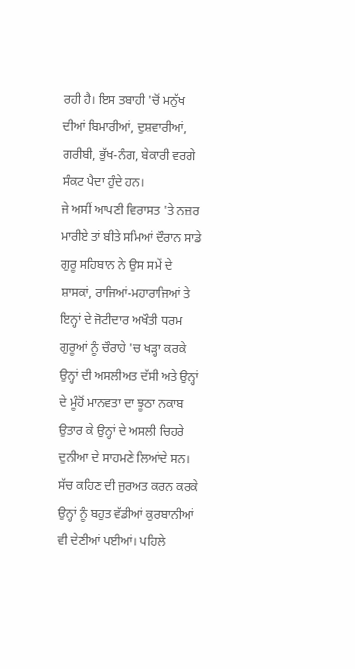ਰਹੀ ਹੈ। ਇਸ ਤਬਾਹੀ 'ਚੋਂ ਮਨੁੱਖ ਦੀਆਂ ਬਿਮਾਰੀਆਂ, ਦੁਸ਼ਵਾਰੀਆਂ, ਗਰੀਬੀ, ਭੁੱਖ-ਨੰਗ, ਬੇਕਾਰੀ ਵਰਗੇ ਸੰਕਟ ਪੈਦਾ ਹੁੰਦੇ ਹਨ।
ਜੇ ਅਸੀਂ ਆਪਣੀ ਵਿਰਾਸਤ 'ਤੇ ਨਜ਼ਰ ਮਾਰੀਏ ਤਾਂ ਬੀਤੇ ਸਮਿਆਂ ਦੌਰਾਨ ਸਾਡੇ ਗੁਰੂ ਸਹਿਬਾਨ ਨੇ ਉਸ ਸਮੇਂ ਦੇ ਸ਼ਾਸਕਾਂ, ਰਾਜਿਆਂ-ਮਹਾਰਾਜਿਆਂ ਤੇ ਇਨ੍ਹਾਂ ਦੇ ਜੋਟੀਦਾਰ ਅਖੌਤੀ ਧਰਮ ਗੁਰੂਆਂ ਨੂੰ ਚੌਰਾਹੇ 'ਚ ਖੜ੍ਹਾ ਕਰਕੇ ਉਨ੍ਹਾਂ ਦੀ ਅਸਲੀਅਤ ਦੱਸੀ ਅਤੇ ਉਨ੍ਹਾਂ ਦੇ ਮੂੰਹੋਂ ਮਾਨਵਤਾ ਦਾ ਝੂਠਾ ਨਕਾਬ ਉਤਾਰ ਕੇ ਉਨ੍ਹਾਂ ਦੇ ਅਸਲੀ ਚਿਹਰੇ ਦੁਨੀਆ ਦੇ ਸਾਹਮਣੇ ਲਿਆਂਦੇ ਸਨ। ਸੱਚ ਕਹਿਣ ਦੀ ਜੁਰਅਤ ਕਰਨ ਕਰਕੇ ਉਨ੍ਹਾਂ ਨੂੰ ਬਹੁਤ ਵੱਡੀਆਂ ਕੁਰਬਾਨੀਆਂ ਵੀ ਦੇਣੀਆਂ ਪਈਆਂ। ਪਹਿਲੇ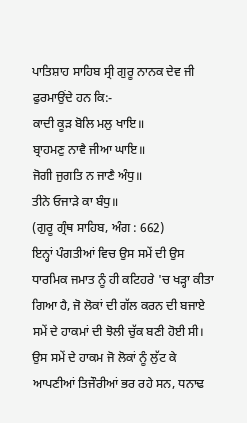ਪਾਤਿਸ਼ਾਹ ਸਾਹਿਬ ਸ੍ਰੀ ਗੁਰੂ ਨਾਨਕ ਦੇਵ ਜੀ ਫੁਰਮਾਉਂਦੇ ਹਨ ਕਿ:-
ਕਾਦੀ ਕੂੜ ਬੋਲਿ ਮਲੁ ਖਾਇ॥
ਬ੍ਰਾਹਮਣੁ ਨਾਵੈ ਜੀਆ ਘਾਇ॥
ਜੋਗੀ ਜੁਗਤਿ ਨ ਜਾਣੈ ਅੰਧੁ॥
ਤੀਨੇ ਓਜਾੜੇ ਕਾ ਬੰਧੁ॥
(ਗੁਰੂ ਗ੍ਰੰਥ ਸਾਹਿਬ, ਅੰਗ : 662)
ਇਨ੍ਹਾਂ ਪੰਗਤੀਆਂ ਵਿਚ ਉਸ ਸਮੇਂ ਦੀ ਉਸ ਧਾਰਮਿਕ ਜਮਾਤ ਨੂੰ ਹੀ ਕਟਿਹਰੇ 'ਚ ਖੜ੍ਹਾ ਕੀਤਾ ਗਿਆ ਹੈ, ਜੋ ਲੋਕਾਂ ਦੀ ਗੱਲ ਕਰਨ ਦੀ ਬਜਾਏ ਸਮੇਂ ਦੇ ਹਾਕਮਾਂ ਦੀ ਝੋਲੀ ਚੁੱਕ ਬਣੀ ਹੋਈ ਸੀ। ਉਸ ਸਮੇਂ ਦੇ ਹਾਕਮ ਜੋ ਲੋਕਾਂ ਨੂੰ ਲੁੱਟ ਕੇ ਆਪਣੀਆਂ ਤਿਜੌਰੀਆਂ ਭਰ ਰਹੇ ਸਨ, ਧਨਾਢ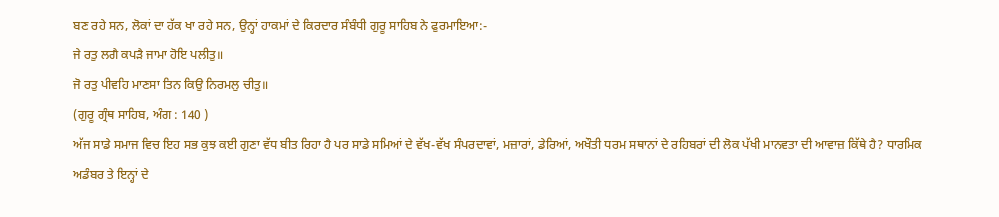ਬਣ ਰਹੇ ਸਨ, ਲੋਕਾਂ ਦਾ ਹੱਕ ਖਾ ਰਹੇ ਸਨ, ਉਨ੍ਹਾਂ ਹਾਕਮਾਂ ਦੇ ਕਿਰਦਾਰ ਸੰਬੰਧੀ ਗੁਰੂ ਸਾਹਿਬ ਨੇ ਫੁਰਮਾਇਆ:-
ਜੇ ਰਤੁ ਲਗੈ ਕਪੜੈ ਜਾਮਾ ਹੋਇ ਪਲੀਤੁ॥
ਜੋ ਰਤੁ ਪੀਵਹਿ ਮਾਣਸਾ ਤਿਨ ਕਿਉ ਨਿਰਮਲੁ ਚੀਤੁ॥
(ਗੁਰੂ ਗ੍ਰੰਥ ਸਾਹਿਬ, ਅੰਗ : 140 )
ਅੱਜ ਸਾਡੇ ਸਮਾਜ ਵਿਚ ਇਹ ਸਭ ਕੁਝ ਕਈ ਗੁਣਾ ਵੱਧ ਬੀਤ ਰਿਹਾ ਹੈ ਪਰ ਸਾਡੇ ਸਮਿਆਂ ਦੇ ਵੱਖ-ਵੱਖ ਸੰਪਰਦਾਵਾਂ, ਮਜ਼ਾਰਾਂ, ਡੇਰਿਆਂ, ਅਖੌਤੀ ਧਰਮ ਸਥਾਨਾਂ ਦੇ ਰਹਿਬਰਾਂ ਦੀ ਲੋਕ ਪੱਖੀ ਮਾਨਵਤਾ ਦੀ ਆਵਾਜ਼ ਕਿੱਥੇ ਹੈ? ਧਾਰਮਿਕ ਅਡੰਬਰ ਤੇ ਇਨ੍ਹਾਂ ਦੇ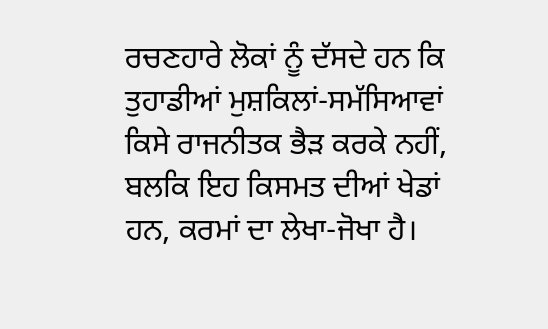ਰਚਣਹਾਰੇ ਲੋਕਾਂ ਨੂੰ ਦੱਸਦੇ ਹਨ ਕਿ ਤੁਹਾਡੀਆਂ ਮੁਸ਼ਕਿਲਾਂ-ਸਮੱਸਿਆਵਾਂ ਕਿਸੇ ਰਾਜਨੀਤਕ ਭੈੜ ਕਰਕੇ ਨਹੀਂ, ਬਲਕਿ ਇਹ ਕਿਸਮਤ ਦੀਆਂ ਖੇਡਾਂ ਹਨ, ਕਰਮਾਂ ਦਾ ਲੇਖਾ-ਜੋਖਾ ਹੈ।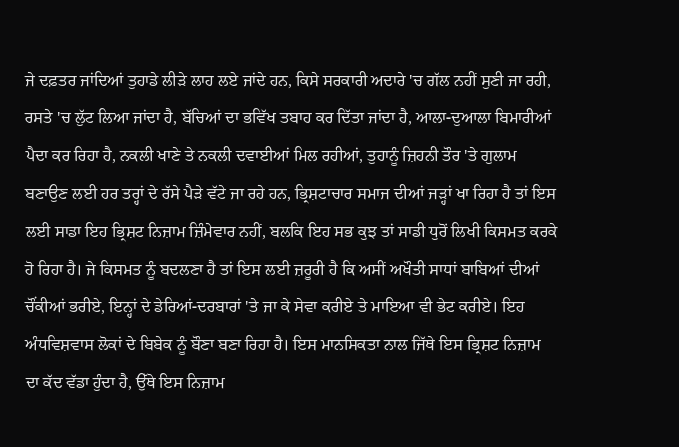ਜੇ ਦਫ਼ਤਰ ਜਾਂਦਿਆਂ ਤੁਹਾਡੇ ਲੀੜੇ ਲਾਹ ਲਏ ਜਾਂਦੇ ਹਨ, ਕਿਸੇ ਸਰਕਾਰੀ ਅਦਾਰੇ 'ਚ ਗੱਲ ਨਹੀਂ ਸੁਣੀ ਜਾ ਰਹੀ, ਰਸਤੇ 'ਚ ਲੁੱਟ ਲਿਆ ਜਾਂਦਾ ਹੈ, ਬੱਚਿਆਂ ਦਾ ਭਵਿੱਖ ਤਬਾਹ ਕਰ ਦਿੱਤਾ ਜਾਂਦਾ ਹੈ, ਆਲਾ-ਦੁਆਲਾ ਬਿਮਾਰੀਆਂ ਪੈਦਾ ਕਰ ਰਿਹਾ ਹੈ, ਨਕਲੀ ਖਾਣੇ ਤੇ ਨਕਲੀ ਦਵਾਈਆਂ ਮਿਲ ਰਹੀਆਂ, ਤੁਹਾਨੂੰ ਜ਼ਿਹਨੀ ਤੌਰ 'ਤੇ ਗੁਲਾਮ ਬਣਾਉਣ ਲਈ ਹਰ ਤਰ੍ਹਾਂ ਦੇ ਰੱਸੇ ਪੈੜੇ ਵੱਟੇ ਜਾ ਰਹੇ ਹਨ, ਭ੍ਰਿਸ਼ਟਾਚਾਰ ਸਮਾਜ ਦੀਆਂ ਜੜ੍ਹਾਂ ਖਾ ਰਿਹਾ ਹੈ ਤਾਂ ਇਸ ਲਈ ਸਾਡਾ ਇਹ ਭ੍ਰਿਸ਼ਟ ਨਿਜ਼ਾਮ ਜ਼ਿੰਮੇਵਾਰ ਨਹੀਂ, ਬਲਕਿ ਇਹ ਸਭ ਕੁਝ ਤਾਂ ਸਾਡੀ ਧੁਰੋਂ ਲਿਖੀ ਕਿਸਮਤ ਕਰਕੇ ਹੋ ਰਿਹਾ ਹੈ। ਜੇ ਕਿਸਮਤ ਨੂੰ ਬਦਲਣਾ ਹੈ ਤਾਂ ਇਸ ਲਈ ਜ਼ਰੂਰੀ ਹੈ ਕਿ ਅਸੀਂ ਅਖੌਤੀ ਸਾਧਾਂ ਬਾਬਿਆਂ ਦੀਆਂ ਚੌਂਕੀਆਂ ਭਰੀਏ, ਇਨ੍ਹਾਂ ਦੇ ਡੇਰਿਆਂ-ਦਰਬਾਰਾਂ 'ਤੇ ਜਾ ਕੇ ਸੇਵਾ ਕਰੀਏ ਤੇ ਮਾਇਆ ਵੀ ਭੇਟ ਕਰੀਏ। ਇਹ ਅੰਧਵਿਸ਼ਵਾਸ ਲੋਕਾਂ ਦੇ ਬਿਬੇਕ ਨੂੰ ਬੌਣਾ ਬਣਾ ਰਿਹਾ ਹੈ। ਇਸ ਮਾਨਸਿਕਤਾ ਨਾਲ ਜਿੱਥੇ ਇਸ ਭ੍ਰਿਸ਼ਟ ਨਿਜ਼ਾਮ ਦਾ ਕੱਦ ਵੱਡਾ ਹੁੰਦਾ ਹੈ, ਉੱਥੇ ਇਸ ਨਿਜ਼ਾਮ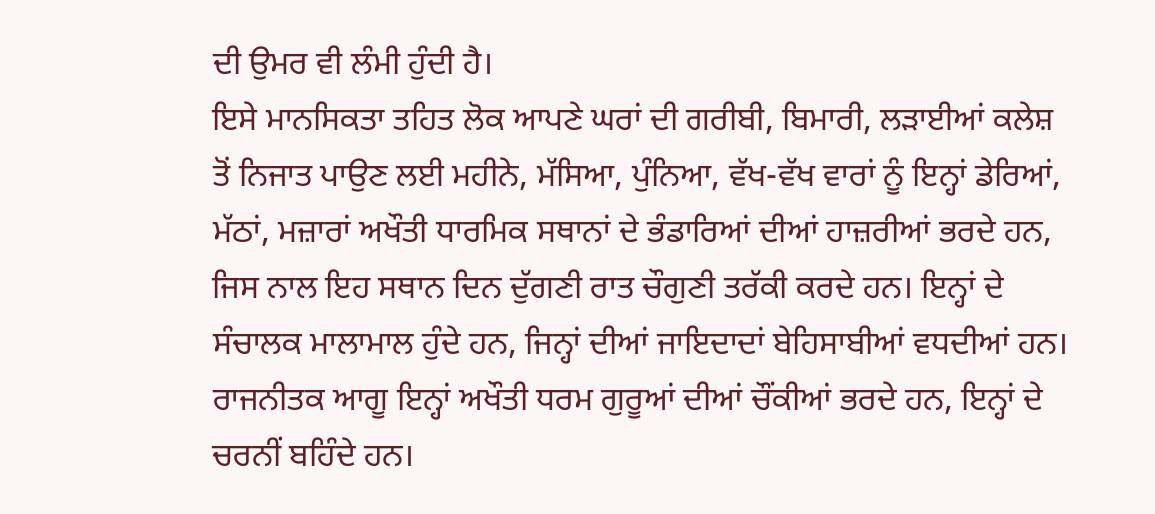ਦੀ ਉਮਰ ਵੀ ਲੰਮੀ ਹੁੰਦੀ ਹੈ।
ਇਸੇ ਮਾਨਸਿਕਤਾ ਤਹਿਤ ਲੋਕ ਆਪਣੇ ਘਰਾਂ ਦੀ ਗਰੀਬੀ, ਬਿਮਾਰੀ, ਲੜਾਈਆਂ ਕਲੇਸ਼ ਤੋਂ ਨਿਜਾਤ ਪਾਉਣ ਲਈ ਮਹੀਨੇ, ਮੱਸਿਆ, ਪੁੰਨਿਆ, ਵੱਖ-ਵੱਖ ਵਾਰਾਂ ਨੂੰ ਇਨ੍ਹਾਂ ਡੇਰਿਆਂ, ਮੱਠਾਂ, ਮਜ਼ਾਰਾਂ ਅਖੌਤੀ ਧਾਰਮਿਕ ਸਥਾਨਾਂ ਦੇ ਭੰਡਾਰਿਆਂ ਦੀਆਂ ਹਾਜ਼ਰੀਆਂ ਭਰਦੇ ਹਨ, ਜਿਸ ਨਾਲ ਇਹ ਸਥਾਨ ਦਿਨ ਦੁੱਗਣੀ ਰਾਤ ਚੌਗੁਣੀ ਤਰੱਕੀ ਕਰਦੇ ਹਨ। ਇਨ੍ਹਾਂ ਦੇ ਸੰਚਾਲਕ ਮਾਲਾਮਾਲ ਹੁੰਦੇ ਹਨ, ਜਿਨ੍ਹਾਂ ਦੀਆਂ ਜਾਇਦਾਦਾਂ ਬੇਹਿਸਾਬੀਆਂ ਵਧਦੀਆਂ ਹਨ। ਰਾਜਨੀਤਕ ਆਗੂ ਇਨ੍ਹਾਂ ਅਖੌਤੀ ਧਰਮ ਗੁਰੂਆਂ ਦੀਆਂ ਚੌਂਕੀਆਂ ਭਰਦੇ ਹਨ, ਇਨ੍ਹਾਂ ਦੇ ਚਰਨੀਂ ਬਹਿੰਦੇ ਹਨ।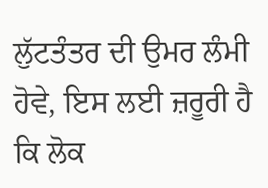ਲੁੱਟਤੰਤਰ ਦੀ ਉਮਰ ਲੰਮੀ ਹੋਵੇ, ਇਸ ਲਈ ਜ਼ਰੂਰੀ ਹੈ ਕਿ ਲੋਕ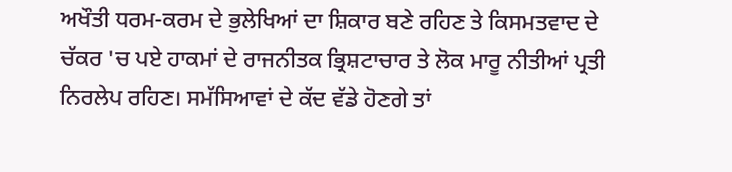ਅਖੌਤੀ ਧਰਮ-ਕਰਮ ਦੇ ਭੁਲੇਖਿਆਂ ਦਾ ਸ਼ਿਕਾਰ ਬਣੇ ਰਹਿਣ ਤੇ ਕਿਸਮਤਵਾਦ ਦੇ ਚੱਕਰ 'ਚ ਪਏ ਹਾਕਮਾਂ ਦੇ ਰਾਜਨੀਤਕ ਭ੍ਰਿਸ਼ਟਾਚਾਰ ਤੇ ਲੋਕ ਮਾਰੂ ਨੀਤੀਆਂ ਪ੍ਰਤੀ ਨਿਰਲੇਪ ਰਹਿਣ। ਸਮੱਸਿਆਵਾਂ ਦੇ ਕੱਦ ਵੱਡੇ ਹੋਣਗੇ ਤਾਂ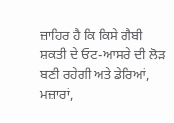ਜ਼ਾਹਿਰ ਹੈ ਕਿ ਕਿਸੇ ਗੈਬੀ ਸ਼ਕਤੀ ਦੇ ਓਟ-ਆਸਰੇ ਦੀ ਲੋੜ ਬਣੀ ਰਹੇਗੀ ਅਤੇ ਡੇਰਿਆਂ, ਮਜ਼ਾਰਾਂ,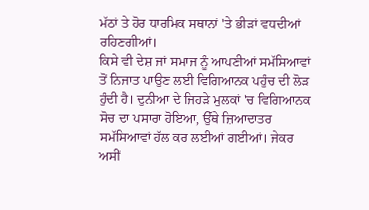ਮੱਠਾਂ ਤੇ ਹੋਰ ਧਾਰਮਿਕ ਸਥਾਨਾਂ 'ਤੇ ਭੀੜਾਂ ਵਧਦੀਆਂ ਰਹਿਣਗੀਆਂ।
ਕਿਸੇ ਵੀ ਦੇਸ਼ ਜਾਂ ਸਮਾਜ ਨੂੰ ਆਪਣੀਆਂ ਸਮੱਸਿਆਵਾਂ ਤੋਂ ਨਿਜਾਤ ਪਾਉਣ ਲਈ ਵਿਗਿਆਨਕ ਪਹੁੰਚ ਦੀ ਲੋੜ ਹੁੰਦੀ ਹੈ। ਦੁਨੀਆ ਦੇ ਜਿਹੜੇ ਮੁਲਕਾਂ 'ਚ ਵਿਗਿਆਨਕ ਸੋਚ ਦਾ ਪਸਾਰਾ ਹੋਇਆ, ਉੱਥੇ ਜ਼ਿਆਦਾਤਰ ਸਮੱਸਿਆਵਾਂ ਹੱਲ ਕਰ ਲਈਆਂ ਗਈਆਂ। ਜੇਕਰ ਅਸੀਂ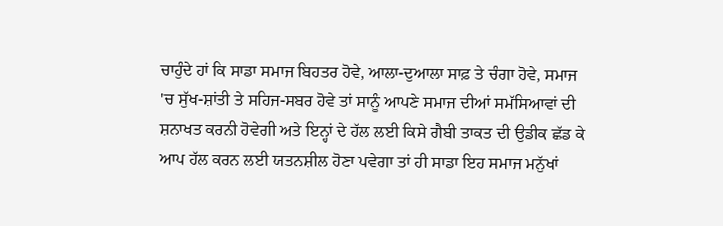ਚਾਹੁੰਦੇ ਹਾਂ ਕਿ ਸਾਡਾ ਸਮਾਜ ਬਿਹਤਰ ਹੋਵੇ, ਆਲਾ-ਦੁਆਲਾ ਸਾਫ਼ ਤੇ ਚੰਗਾ ਹੋਵੇ, ਸਮਾਜ 'ਚ ਸੁੱਖ-ਸ਼ਾਂਤੀ ਤੇ ਸਹਿਜ-ਸਬਰ ਹੋਵੇ ਤਾਂ ਸਾਨੂੰ ਆਪਣੇ ਸਮਾਜ ਦੀਆਂ ਸਮੱਸਿਆਵਾਂ ਦੀ ਸ਼ਨਾਖਤ ਕਰਨੀ ਹੋਵੇਗੀ ਅਤੇ ਇਨ੍ਹਾਂ ਦੇ ਹੱਲ ਲਈ ਕਿਸੇ ਗੈਬੀ ਤਾਕਤ ਦੀ ਉਡੀਕ ਛੱਡ ਕੇ ਆਪ ਹੱਲ ਕਰਨ ਲਈ ਯਤਨਸ਼ੀਲ ਹੋਣਾ ਪਵੇਗਾ ਤਾਂ ਹੀ ਸਾਡਾ ਇਹ ਸਮਾਜ ਮਨੁੱਖਾਂ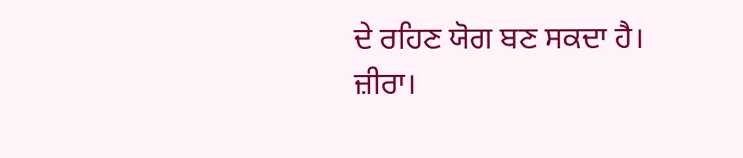ਦੇ ਰਹਿਣ ਯੋਗ ਬਣ ਸਕਦਾ ਹੈ।
ਜ਼ੀਰਾ।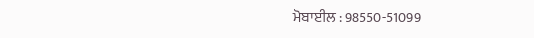ਮੋਬਾਈਲ : 98550-51099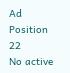Ad Position 22
No active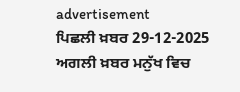advertisement
ਪਿਛਲੀ ਖ਼ਬਰ 29-12-2025 ਅਗਲੀ ਖ਼ਬਰ ਮਨੁੱਖ ਵਿਚ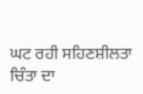ਘਟ ਰਹੀ ਸਹਿਣਸ਼ੀਲਤਾ ਚਿੰਤਾ ਦਾ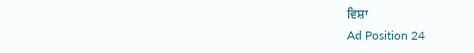ਵਿਸ਼ਾ
Ad Position 24